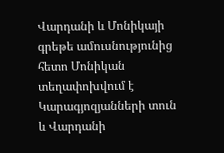Վարդանի և Մոնիկայի գրեթե ամուսնությունից հետո Մոնիկան տեղափոխվում է Կարագյոզյանների տուն և Վարդանի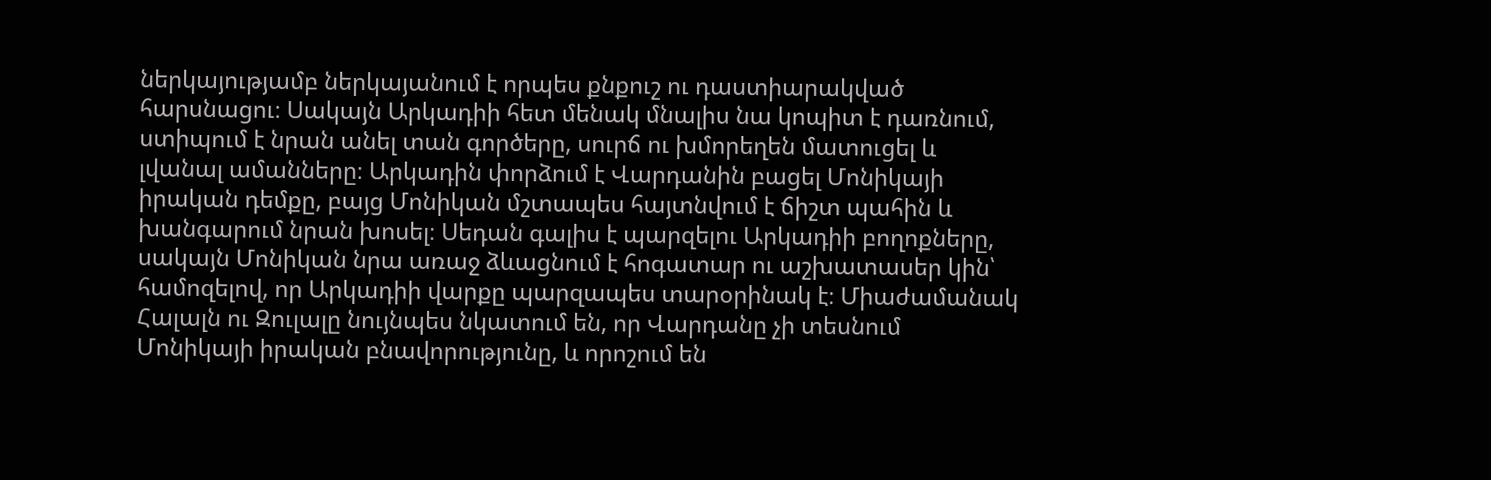ներկայությամբ ներկայանում է որպես քնքուշ ու դաստիարակված հարսնացու։ Սակայն Արկադիի հետ մենակ մնալիս նա կոպիտ է դառնում, ստիպում է նրան անել տան գործերը, սուրճ ու խմորեղեն մատուցել և լվանալ ամանները։ Արկադին փորձում է Վարդանին բացել Մոնիկայի իրական դեմքը, բայց Մոնիկան մշտապես հայտնվում է ճիշտ պահին և խանգարում նրան խոսել։ Սեդան գալիս է պարզելու Արկադիի բողոքները, սակայն Մոնիկան նրա առաջ ձևացնում է հոգատար ու աշխատասեր կին՝ համոզելով, որ Արկադիի վարքը պարզապես տարօրինակ է։ Միաժամանակ Հալալն ու Զուլալը նույնպես նկատում են, որ Վարդանը չի տեսնում Մոնիկայի իրական բնավորությունը, և որոշում են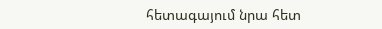հետագայում նրա հետ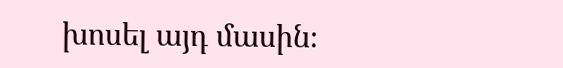խոսել այդ մասին։